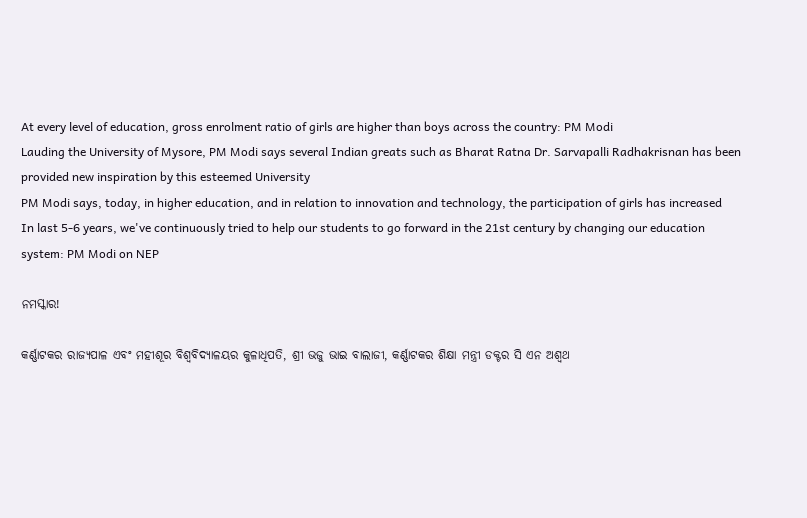At every level of education, gross enrolment ratio of girls are higher than boys across the country: PM Modi
Lauding the University of Mysore, PM Modi says several Indian greats such as Bharat Ratna Dr. Sarvapalli Radhakrisnan has been provided new inspiration by this esteemed University
PM Modi says, today, in higher education, and in relation to innovation and technology, the participation of girls has increased
In last 5-6 years, we've continuously tried to help our students to go forward in the 21st century by changing our education system: PM Modi on NEP

ନମସ୍କାର!

କର୍ଣ୍ଣାଟକର ରାଜ୍ୟପାଳ ଏବଂ ମହୀଶୂର ବିଶ୍ୱବିଦ୍ୟାଳୟର କୁଳାଧିପତି, ଶ୍ରୀ ଭଜୁ ଭାଇ ବାଲାଜୀ, କର୍ଣ୍ଣାଟକର ଶିକ୍ଷା ମନ୍ତ୍ରୀ ଡକ୍ଟର ସି ଏନ ଅଶ୍ୱଥ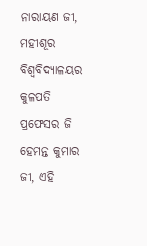ନାରାୟଣ ଜୀ, ମହୀଶୂର ବିଶ୍ୱବିଦ୍ୟାଳୟର କୁଳପତି ପ୍ରଫେସର ଜି ହେମନ୍ତ କୁମାର ଜୀ, ଏହି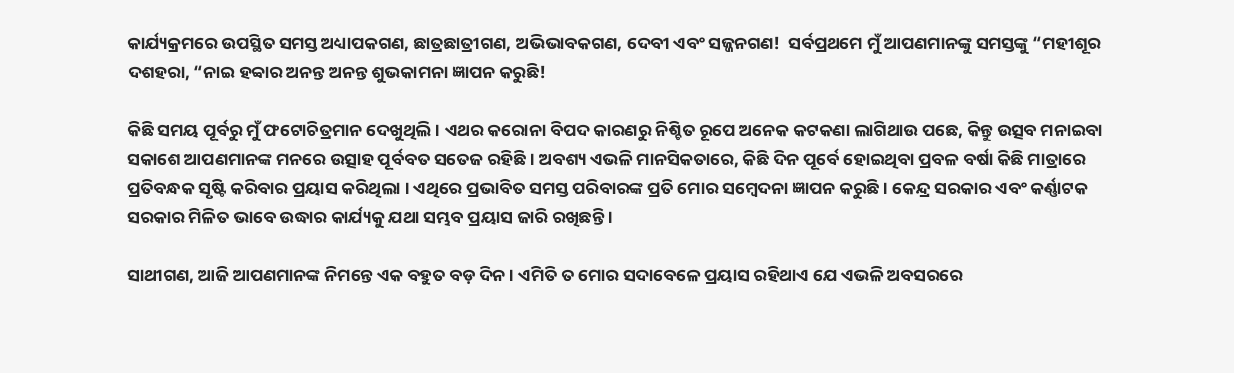କାର୍ଯ୍ୟକ୍ରମରେ ଉପସ୍ଥିତ ସମସ୍ତ ଅଧ୍ୟାପକଗଣ, ଛାତ୍ରଛାତ୍ରୀଗଣ, ଅଭିଭାବକଗଣ, ଦେବୀ ଏବଂ ସଜ୍ଜନଗଣ!  ସର୍ବପ୍ରଥମେ ମୁଁ ଆପଣମାନଙ୍କୁ ସମସ୍ତଙ୍କୁ “ମହୀଶୂର ଦଶହରା, “ନାଇ ହବ୍ୱାର ଅନନ୍ତ ଅନନ୍ତ ଶୁଭକାମନା ଜ୍ଞାପନ କରୁଛି!

କିଛି ସମୟ ପୂର୍ବରୁ ମୁଁ ଫଟୋଚିତ୍ରମାନ ଦେଖୁଥିଲି । ଏଥର କରୋନା ବିପଦ କାରଣରୁ ନିଶ୍ଚିତ ରୂପେ ଅନେକ କଟକଣା ଲାଗିଥାଉ ପଛେ, କିନ୍ତୁ ଉତ୍ସବ ମନାଇବା ସକାଶେ ଆପଣମାନଙ୍କ ମନରେ ଉତ୍ସାହ ପୂର୍ବବତ ସତେଜ ରହିଛି । ଅବଶ୍ୟ ଏଭଳି ମାନସିକତାରେ, କିଛି ଦିନ ପୂର୍ବେ ହୋଇଥିବା ପ୍ରବଳ ବର୍ଷା କିଛି ମାତ୍ରାରେ ପ୍ରତିବନ୍ଧକ ସୃଷ୍ଟି କରିବାର ପ୍ରୟାସ କରିଥିଲା । ଏଥିରେ ପ୍ରଭାବିତ ସମସ୍ତ ପରିବାରଙ୍କ ପ୍ରତି ମୋର ସମ୍ବେଦନା ଜ୍ଞାପନ କରୁଛି । କେନ୍ଦ୍ର ସରକାର ଏବଂ କର୍ଣ୍ଣାଟକ ସରକାର ମିଳିତ ଭାବେ ଉଦ୍ଧାର କାର୍ଯ୍ୟକୁ ଯଥା ସମ୍ଭବ ପ୍ରୟାସ ଜାରି ରଖିଛନ୍ତି ।

ସାଥୀଗଣ, ଆଜି ଆପଣମାନଙ୍କ ନିମନ୍ତେ ଏକ ବହୁତ ବଡ଼ ଦିନ । ଏମିତି ତ ମୋର ସଦାବେଳେ ପ୍ରୟାସ ରହିଥାଏ ଯେ ଏଭଳି ଅବସରରେ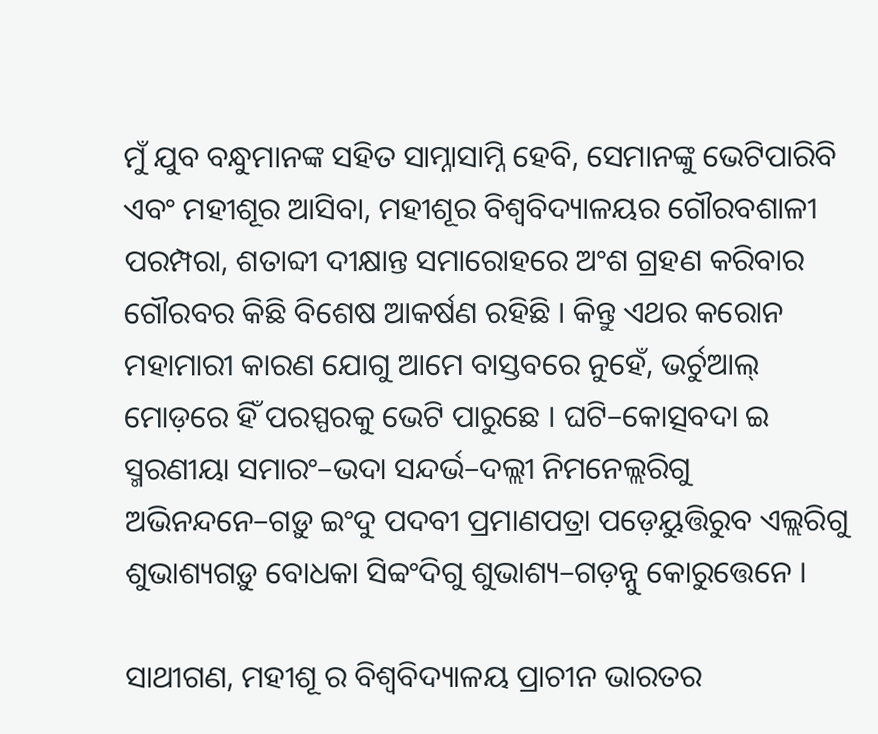ମୁଁ ଯୁବ ବନ୍ଧୁମାନଙ୍କ ସହିତ ସାମ୍ନାସାମ୍ନି ହେବି, ସେମାନଙ୍କୁ ଭେଟିପାରିବି ଏବଂ ମହୀଶୂର ଆସିବା, ମହୀଶୂର ବିଶ୍ୱବିଦ୍ୟାଳୟର ଗୌରବଶାଳୀ ପରମ୍ପରା, ଶତାବ୍ଦୀ ଦୀକ୍ଷାନ୍ତ ସମାରୋହରେ ଅଂଶ ଗ୍ରହଣ କରିବାର ଗୌରବର କିଛି ବିଶେଷ ଆକର୍ଷଣ ରହିଛି । କିନ୍ତୁ ଏଥର କରୋନ ମହାମାରୀ କାରଣ ଯୋଗୁ ଆମେ ବାସ୍ତବରେ ନୁହେଁ, ଭର୍ଚୁଆଲ୍‌ ମୋଡ଼ରେ ହିଁ ପରସ୍ପରକୁ ଭେଟି ପାରୁଛେ । ଘଟି–କୋତ୍ସବଦା ଇ ସ୍ମରଣୀୟା ସମାରଂ–ଭଦା ସନ୍ଦର୍ଭ–ଦଲ୍ଲୀ ନିମନେଲ୍ଲରିଗୁ ଅଭିନନ୍ଦନେ–ଗଡ଼ୁ ଇଂଦୁ ପଦବୀ ପ୍ରମାଣପତ୍ରା ପଡ଼େୟୁତ୍ତିରୁବ ଏଲ୍ଲରିଗୁ ଶୁଭାଶ୍ୟଗଡ଼ୁ ବୋଧକା ସିବ୍ୱଂଦିଗୁ ଶୁଭାଶ୍ୟ–ଗଡ଼ନ୍ନୁ କୋରୁତ୍ତେନେ ।

ସାଥୀଗଣ, ମହୀଶୂ ର ବିଶ୍ୱବିଦ୍ୟାଳୟ ପ୍ରାଚୀନ ଭାରତର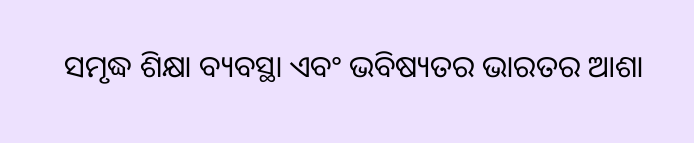ସମୃଦ୍ଧ ଶିକ୍ଷା ବ୍ୟବସ୍ଥା ଏବଂ ଭବିଷ୍ୟତର ଭାରତର ଆଶା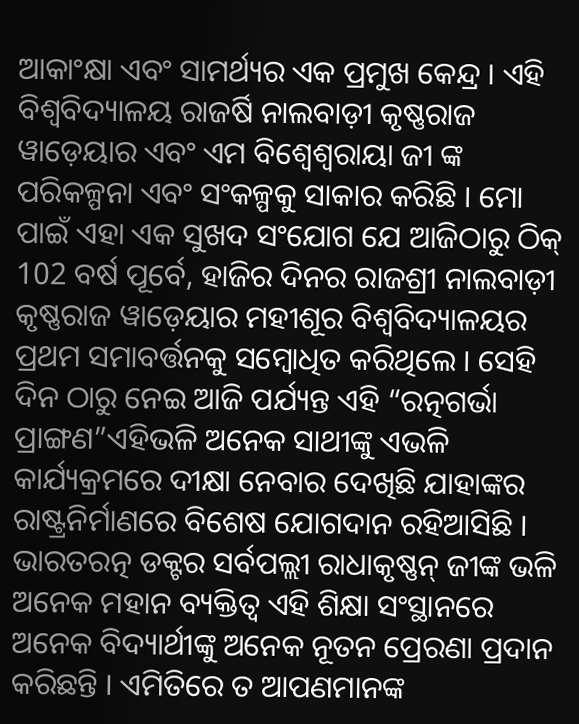ଆକାଂକ୍ଷା ଏବଂ ସାମର୍ଥ୍ୟର ଏକ ପ୍ରମୁଖ କେନ୍ଦ୍ର । ଏହି ବିଶ୍ୱବିଦ୍ୟାଳୟ ରାଜର୍ଷି ନାଲବାଡ଼ୀ କୃଷ୍ଣରାଜ ୱାଡ଼େୟାର ଏବଂ ଏମ ବିଶ୍ୱେଶ୍ୱରାୟା ଜୀ ଙ୍କ ପରିକଳ୍ପନା ଏବଂ ସଂକଳ୍ପକୁ ସାକାର କରିଛି । ମୋ ପାଇଁ ଏହା ଏକ ସୁଖଦ ସଂଯୋଗ ଯେ ଆଜିଠାରୁ ଠିକ୍‌ 102 ବର୍ଷ ପୂର୍ବେ, ହାଜିର ଦିନର ରାଜଶ୍ରୀ ନାଲବାଡ଼ୀ କୃଷ୍ଣରାଜ ୱାଡ଼େୟାର ମହୀଶୂର ବିଶ୍ୱବିଦ୍ୟାଳୟର ପ୍ରଥମ ସମାବର୍ତ୍ତନକୁ ସମ୍ବୋଧିତ କରିଥିଲେ । ସେହି ଦିନ ଠାରୁ ନେଇ ଆଜି ପର୍ଯ୍ୟନ୍ତ ଏହି “ରତ୍ନଗର୍ଭା ପ୍ରାଙ୍ଗଣ”ଏହିଭଳି ଅନେକ ସାଥୀଙ୍କୁ ଏଭଳି କାର୍ଯ୍ୟକ୍ରମରେ ଦୀକ୍ଷା ନେବାର ଦେଖିଛି ଯାହାଙ୍କର ରାଷ୍ଟ୍ରନିର୍ମାଣରେ ବିଶେଷ ଯୋଗଦାନ ରହିଆସିଛି । ଭାରତରତ୍ନ ଡକ୍ଟର ସର୍ବପଲ୍ଲୀ ରାଧାକୃଷ୍ଣନ୍‌ ଜୀଙ୍କ ଭଳି ଅନେକ ମହାନ ବ୍ୟକ୍ତିତ୍ୱ ଏହି ଶିକ୍ଷା ସଂସ୍ଥାନରେ ଅନେକ ବିଦ୍ୟାର୍ଥୀଙ୍କୁ ଅନେକ ନୂତନ ପ୍ରେରଣା ପ୍ରଦାନ କରିଛନ୍ତି । ଏମିତିରେ ତ ଆପଣମାନଙ୍କ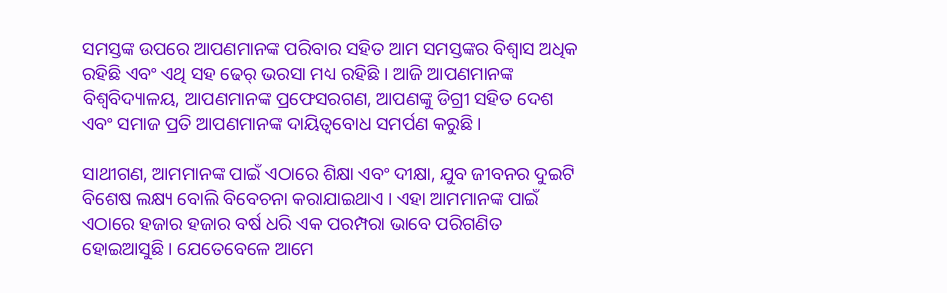ସମସ୍ତଙ୍କ ଉପରେ ଆପଣମାନଙ୍କ ପରିବାର ସହିତ ଆମ ସମସ୍ତଙ୍କର ବିଶ୍ୱାସ ଅଧିକ ରହିଛି ଏବଂ ଏଥି ସହ ଢେର୍‌ ଭରସା ମଧ୍ୟ ରହିଛି । ଆଜି ଆପଣମାନଙ୍କ ବିଶ୍ୱବିଦ୍ୟାଳୟ, ଆପଣମାନଙ୍କ ପ୍ରଫେସରଗଣ, ଆପଣଙ୍କୁ ଡିଗ୍ରୀ ସହିତ ଦେଶ ଏବଂ ସମାଜ ପ୍ରତି ଆପଣମାନଙ୍କ ଦାୟିତ୍ୱବୋଧ ସମର୍ପଣ କରୁଛି ।

ସାଥୀଗଣ, ଆମମାନଙ୍କ ପାଇଁ ଏଠାରେ ଶିକ୍ଷା ଏବଂ ଦୀକ୍ଷା, ଯୁବ ଜୀବନର ଦୁଇଟି ବିଶେଷ ଲକ୍ଷ୍ୟ ବୋଲି ବିବେଚନା କରାଯାଇଥାଏ । ଏହା ଆମମାନଙ୍କ ପାଇଁ ଏଠାରେ ହଜାର ହଜାର ବର୍ଷ ଧରି ଏକ ପରମ୍ପରା ଭାବେ ପରିଗଣିତ ହୋଇଆସୁଛି । ଯେତେବେଳେ ଆମେ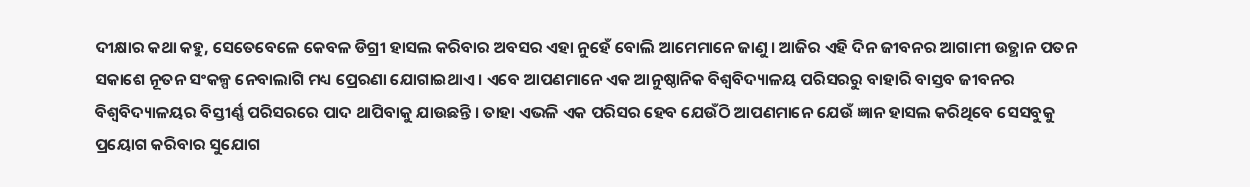ଦୀକ୍ଷାର କଥା କହୁ, ସେତେବେଳେ କେବଳ ଡିଗ୍ରୀ ହାସଲ କରିବାର ଅବସର ଏହା ନୁହେଁ ବୋଲି ଆମେମାନେ ଜାଣୁ । ଆଜିର ଏହି ଦିନ ଜୀବନର ଆଗାମୀ ଉତ୍ଥାନ ପତନ ସକାଶେ ନୂତନ ସଂକଳ୍ପ ନେବାଲାଗି ମଧ୍ୟ ପ୍ରେରଣା ଯୋଗାଇଥାଏ । ଏବେ ଆପଣମାନେ ଏକ ଆନୁଷ୍ଠାନିକ ବିଶ୍ୱବିଦ୍ୟାଳୟ ପରିସରରୁ ବାହାରି ବାସ୍ତବ ଜୀବନର ବିଶ୍ୱବିଦ୍ୟାଳୟର ବିସ୍ତୀର୍ଣ୍ଣ ପରିସରରେ ପାଦ ଥାପିବାକୁ ଯାଉଛନ୍ତି । ତାହା ଏଭଳି ଏକ ପରିସର ହେବ ଯେଉଁଠି ଆପଣମାନେ ଯେଉଁ ଜ୍ଞାନ ହାସଲ କରିଥିବେ ସେସବୁକୁ ପ୍ରୟୋଗ କରିବାର ସୁଯୋଗ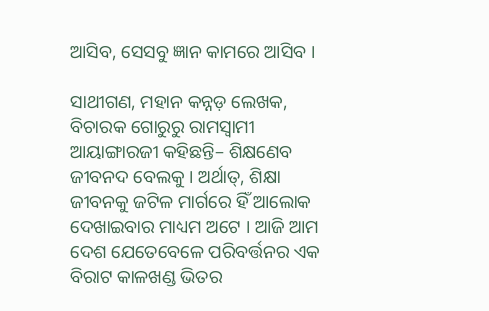ଆସିବ, ସେସବୁ ଜ୍ଞାନ କାମରେ ଆସିବ ।

ସାଥୀଗଣ, ମହାନ କନ୍ନଡ଼ ଲେଖକ, ବିଚାରକ ଗୋରୁରୁ ରାମସ୍ୱାମୀ ଆୟାଙ୍ଗାରଜୀ କହିଛନ୍ତି– ଶିକ୍ଷଣେବ ଜୀବନଦ ବେଲକୁ । ଅର୍ଥାତ୍‌, ଶିକ୍ଷା ଜୀବନକୁ ଜଟିଳ ମାର୍ଗରେ ହିଁ ଆଲୋକ ଦେଖାଇବାର ମାଧ୍ୟମ ଅଟେ । ଆଜି ଆମ ଦେଶ ଯେତେବେଳେ ପରିବର୍ତ୍ତନର ଏକ ବିରାଟ କାଳଖଣ୍ଡ ଭିତର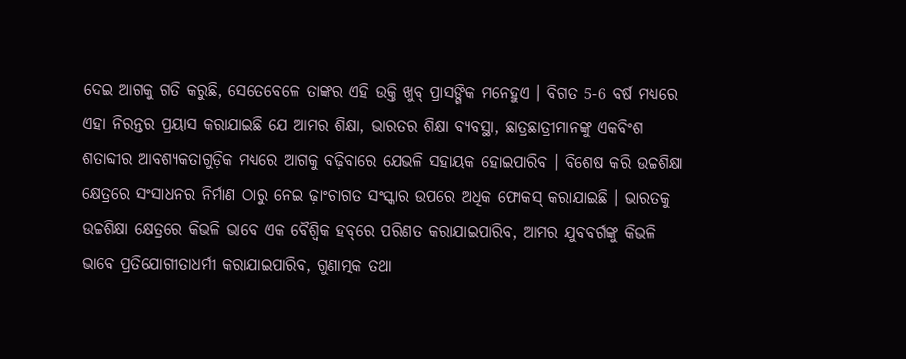ଦେଇ ଆଗକୁ ଗତି କରୁଛି, ସେତେବେଳେ ତାଙ୍କର ଏହି ଉକ୍ତି ଖୁବ୍‌ ପ୍ରାସଙ୍ଗିକ ମନେହୁଏ । ବିଗତ 5-6 ବର୍ଷ ମଧ୍ୟରେ ଏହା ନିରନ୍ତର ପ୍ରୟାସ କରାଯାଇଛି ଯେ ଆମର ଶିକ୍ଷା, ଭାରତର ଶିକ୍ଷା ବ୍ୟବସ୍ଥା, ଛାତ୍ରଛାତ୍ରୀମାନଙ୍କୁ ଏକବିଂଶ ଶତାବ୍ଦୀର ଆବଶ୍ୟକତାଗୁଡ଼ିକ ମଧ୍ୟରେ ଆଗକୁ ବଢ଼ିବାରେ ଯେଭଳି ସହାୟକ ହୋଇପାରିବ । ବିଶେଷ କରି ଉଚ୍ଚଶିକ୍ଷା କ୍ଷେତ୍ରରେ ସଂସାଧନର ନିର୍ମାଣ ଠାରୁ ନେଇ ଢ଼ାଂଚାଗତ ସଂସ୍କାର ଉପରେ ଅଧିକ ଫୋକସ୍‌ କରାଯାଇଛି । ଭାରତକୁ ଉଚ୍ଚଶିକ୍ଷା କ୍ଷେତ୍ରରେ କିଭଳି ଭାବେ ଏକ ବୈଶ୍ୱିକ ହବ୍‌ରେ ପରିଣତ କରାଯାଇପାରିବ, ଆମର ଯୁବବର୍ଗଙ୍କୁ କିଭଳି ଭାବେ ପ୍ରତିଯୋଗୀତାଧର୍ମୀ କରାଯାଇପାରିବ, ଗୁଣାତ୍ମକ ତଥା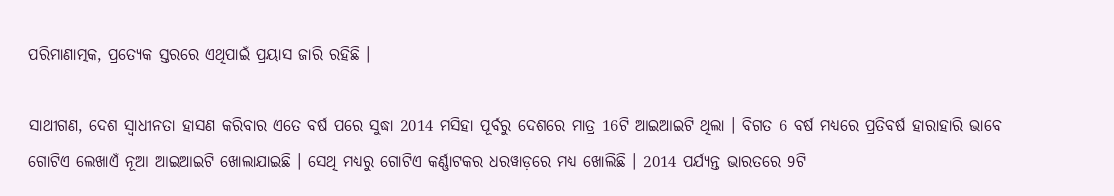ପରିମାଣାତ୍ମକ, ପ୍ରତ୍ୟେକ ସ୍ତରରେ ଏଥିପାଇଁ ପ୍ରୟାସ ଜାରି ରହିଛି ।

ସାଥୀଗଣ, ଦେଶ ସ୍ୱାଧୀନତା ହାସଣ କରିବାର ଏତେ ବର୍ଷ ପରେ ସୁଦ୍ଧା 2014 ମସିହା ପୂର୍ବରୁ ଦେଶରେ ମାତ୍ର 16ଟି ଆଇଆଇଟି ଥିଲା । ବିଗତ 6 ବର୍ଷ ମଧ୍ୟରେ ପ୍ରତିବର୍ଷ ହାରାହାରି ଭାବେ ଗୋଟିଏ ଲେଖାଏଁ ନୂଆ ଆଇଆଇଟି ଖୋଲାଯାଇଛି । ସେଥି ମଧ୍ୟରୁ ଗୋଟିଏ କର୍ଣ୍ଣାଟକର ଧରୱାଡ଼ରେ ମଧ୍ୟ ଖୋଲିଛି । 2014 ପର୍ଯ୍ୟନ୍ତ ଭାରତରେ 9ଟି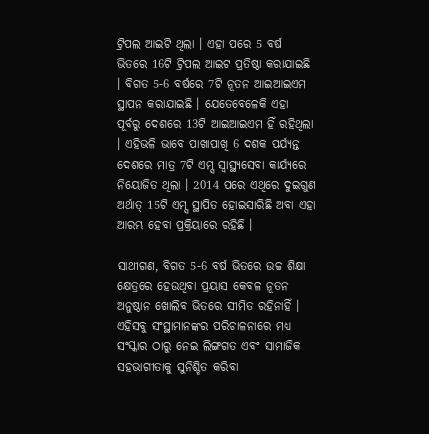ଟ୍ରିପଲ ଆଇଟି ଥିଲା । ଏହା ପରେ 5 ବର୍ଷ ଭିତରେ 16ଟି ଟ୍ରିପଲ ଆଇଟ ପ୍ରତିଷ୍ଠା କରାଯାଇଛି । ବିଗତ 5-6 ବର୍ଷରେ 7ଟି ନୂତନ ଆଇଆଇଏମ ସ୍ଥାପନ କରାଯାଇଛି । ଯେତେବେଳେକି ଏହା ପୂର୍ବରୁ ଦେଶରେ 13ଟି ଆଇଆଇଏମ ହିଁ ରହିଥିଲା । ଏହିଭଳି ଭାବେ ପାଖାପାଖି 6 ଦଶକ ପର୍ଯ୍ୟନ୍ତ ଦେଶରେ ମାତ୍ର 7ଟି ଏମ୍ସ ସ୍ୱାସ୍ଥ୍ୟସେବା କାର୍ଯ୍ୟରେ ନିୟୋଜିତ ଥିଲା । 2014 ପରେ ଏଥିରେ ଦୁଇଗୁଣ ଅର୍ଥାତ୍‌ 15ଟି ଏମ୍ସ ସ୍ଥାପିତ ହୋଇସାରିଛି ଅବା ଏହା ଆରମ୍ଭ ହେବା ପ୍ରକ୍ରିୟାରେ ରହିଛି ।

ସାଥୀଗଣ, ବିଗତ 5-6 ବର୍ଷ ଭିତରେ ଉଚ୍ଚ ଶିକ୍ଷା କ୍ଷେତ୍ରରେ ହେଉଥିବା ପ୍ରୟାସ କେବଳ ନୂତନ ଅନୁଷ୍ଠାନ ଖୋଲିବ ଭିତରେ ସୀମିତ ରହିନାହିଁ । ଏହିସବୁ ସଂସ୍ଥାମାନଙ୍କର ପରିଚାଳନାରେ ମଧ୍ୟ ସଂସ୍କାର ଠାରୁ ନେଇ ଲିଙ୍ଗଗତ ଏବଂ ସାମାଜିକ ସହଭାଗୀତାକୁ ସୁନିଶ୍ଚିତ କରିବା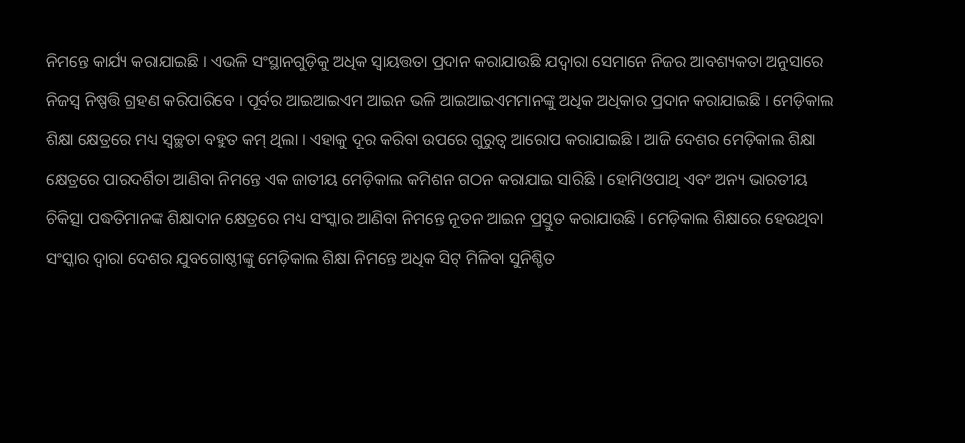ନିମନ୍ତେ କାର୍ଯ୍ୟ କରାଯାଇଛି । ଏଭଳି ସଂସ୍ଥାନଗୁଡ଼ିକୁ ଅଧିକ ସ୍ୱାୟତ୍ତତା ପ୍ରଦାନ କରାଯାଉଛି ଯଦ୍ୱାରା ସେମାନେ ନିଜର ଆବଶ୍ୟକତା ଅନୁସାରେ ନିଜସ୍ୱ ନିଷ୍ପତ୍ତି ଗ୍ରହଣ କରିପାରିବେ । ପୂର୍ବର ଆଇଆଇଏମ ଆଇନ ଭଳି ଆଇଆଇଏମମାନଙ୍କୁ ଅଧିକ ଅଧିକାର ପ୍ରଦାନ କରାଯାଇଛି । ମେଡ଼ିକାଲ ଶିକ୍ଷା କ୍ଷେତ୍ରରେ ମଧ୍ୟ ସ୍ୱଚ୍ଛତା ବହୁତ କମ୍‌ ଥିଲା । ଏହାକୁ ଦୂର କରିବା ଉପରେ ଗୁରୁତ୍ୱ ଆରୋପ କରାଯାଇଛି । ଆଜି ଦେଶର ମେଡ଼ିକାଲ ଶିକ୍ଷା କ୍ଷେତ୍ରରେ ପାରଦର୍ଶିତା ଆଣିବା ନିମନ୍ତେ ଏକ ଜାତୀୟ ମେଡ଼ିକାଲ କମିଶନ ଗଠନ କରାଯାଇ ସାରିଛି । ହୋମିଓପାଥି ଏବଂ ଅନ୍ୟ ଭାରତୀୟ ଚିକିତ୍ସା ପଦ୍ଧତିମାନଙ୍କ ଶିକ୍ଷାଦାନ କ୍ଷେତ୍ରରେ ମଧ୍ୟ ସଂସ୍କାର ଆଣିବା ନିମନ୍ତେ ନୂତନ ଆଇନ ପ୍ରସ୍ତୁତ କରାଯାଉଛି । ମେଡ଼ିକାଲ ଶିକ୍ଷାରେ ହେଉଥିବା ସଂସ୍କାର ଦ୍ୱାରା ଦେଶର ଯୁବଗୋଷ୍ଠୀଙ୍କୁ ମେଡ଼ିକାଲ ଶିକ୍ଷା ନିମନ୍ତେ ଅଧିକ ସିଟ୍‌ ମିଳିବା ସୁନିଶ୍ଚିତ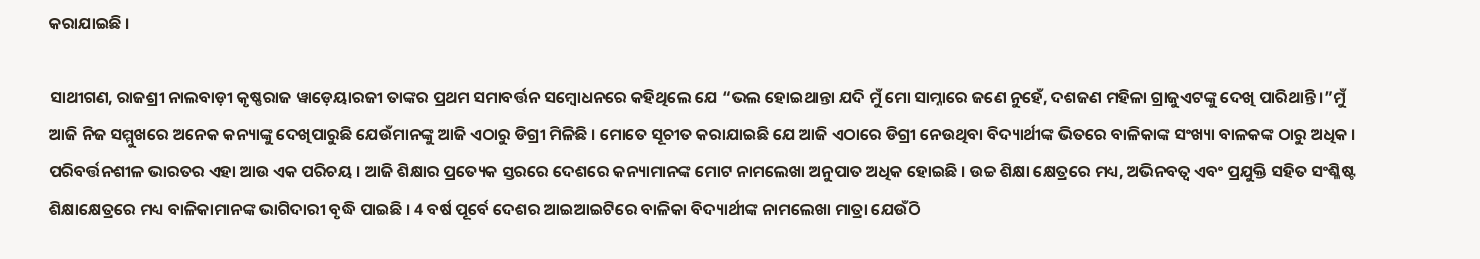କରାଯାଇଛି ।

ସାଥୀଗଣ, ରାଜଶ୍ରୀ ନାଲବାଡ଼ୀ କୃଷ୍ଣରାଜ ୱାଡ଼େୟାରଜୀ ତାଙ୍କର ପ୍ରଥମ ସମାବର୍ତ୍ତନ ସମ୍ବୋଧନରେ କହିଥିଲେ ଯେ “ଭଲ ହୋଇଥାନ୍ତା ଯଦି ମୁଁ ମୋ ସାମ୍ନାରେ ଜଣେ ନୁହେଁ, ଦଶଜଣ ମହିଳା ଗ୍ରାଜୁଏଟଙ୍କୁ ଦେଖି ପାରିଥାନ୍ତି ।”ମୁଁ ଆଜି ନିଜ ସମ୍ମୁଖରେ ଅନେକ କନ୍ୟାଙ୍କୁ ଦେଖିପାରୁଛି ଯେଉଁମାନଙ୍କୁ ଆଜି ଏଠାରୁ ଡିଗ୍ରୀ ମିଳିଛି । ମୋତେ ସୂଚୀତ କରାଯାଇଛି ଯେ ଆଜି ଏଠାରେ ଡିଗ୍ରୀ ନେଉଥିବା ବିଦ୍ୟାର୍ଥୀଙ୍କ ଭିତରେ ବାଳିକାଙ୍କ ସଂଖ୍ୟା ବାଳକଙ୍କ ଠାରୁ ଅଧିକ । ପରିବର୍ତ୍ତନଶୀଳ ଭାରତର ଏହା ଆଉ ଏକ ପରିଚୟ । ଆଜି ଶିକ୍ଷାର ପ୍ରତ୍ୟେକ ସ୍ତରରେ ଦେଶରେ କନ୍ୟାମାନଙ୍କ ମୋଟ ନାମଲେଖା ଅନୁପାତ ଅଧିକ ହୋଇଛି । ଉଚ୍ଚ ଶିକ୍ଷା କ୍ଷେତ୍ରରେ ମଧ୍ୟ, ଅଭିନବତ୍ୱ ଏବଂ ପ୍ରଯୁକ୍ତି ସହିତ ସଂଶ୍ଳିଷ୍ଟ ଶିକ୍ଷାକ୍ଷେତ୍ରରେ ମଧ୍ୟ ବାଳିକାମାନଙ୍କ ଭାଗିଦାରୀ ବୃଦ୍ଧି ପାଇଛି । 4 ବର୍ଷ ପୂର୍ବେ ଦେଶର ଆଇଆଇଟିରେ ବାଳିକା ବିଦ୍ୟାର୍ଥୀଙ୍କ ନାମଲେଖା ମାତ୍ରା ଯେଉଁଠି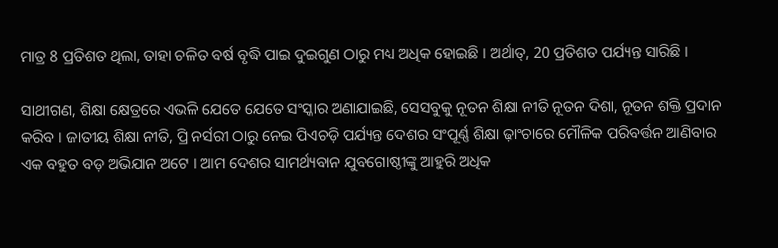ମାତ୍ର 8 ପ୍ରତିଶତ ଥିଲା, ତାହା ଚଳିତ ବର୍ଷ ବୃଦ୍ଧି ପାଇ ଦୁଇଗୁଣ ଠାରୁ ମଧ୍ୟ ଅଧିକ ହୋଇଛି । ଅର୍ଥାତ୍‌, 20 ପ୍ରତିଶତ ପର୍ଯ୍ୟନ୍ତ ସାରିଛି ।

ସାଥୀଗଣ, ଶିକ୍ଷା କ୍ଷେତ୍ରରେ ଏଭଳି ଯେତେ ଯେତେ ସଂସ୍କାର ଅଣାଯାଇଛି, ସେସବୁକୁ ନୂତନ ଶିକ୍ଷା ନୀତି ନୂତନ ଦିଶା, ନୂତନ ଶକ୍ତି ପ୍ରଦାନ କରିବ । ଜାତୀୟ ଶିକ୍ଷା ନୀତି, ପ୍ରି ନର୍ସରୀ ଠାରୁ ନେଇ ପିଏଚଡ଼ି ପର୍ଯ୍ୟନ୍ତ ଦେଶର ସଂପୂର୍ଣ୍ଣ ଶିକ୍ଷା ଢ଼ାଂଚାରେ ମୌଳିକ ପରିବର୍ତ୍ତନ ଆଣିବାର ଏକ ବହୁତ ବଡ଼ ଅଭିଯାନ ଅଟେ । ଆମ ଦେଶର ସାମର୍ଥ୍ୟବାନ ଯୁବଗୋଷ୍ଠୀଙ୍କୁ ଆହୁରି ଅଧିକ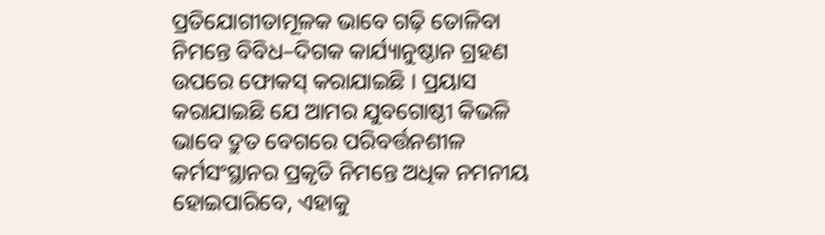ପ୍ରତିଯୋଗୀତାମୂଳକ ଭାବେ ଗଢ଼ି ତୋଳିବା ନିମନ୍ତେ ବିବିଧ–ଦିଗକ କାର୍ଯ୍ୟାନୁଷ୍ଠାନ ଗ୍ରହଣ ଉପରେ ଫୋକସ୍‌ କରାଯାଇଛି । ପ୍ରୟାସ କରାଯାଇଛି ଯେ ଆମର ଯୁବଗୋଷ୍ଠୀ କିଭଳି ଭାବେ ଦ୍ରୁତ ବେଗରେ ପରିବର୍ତ୍ତନଶୀଳ କର୍ମସଂସ୍ଥାନର ପ୍ରକୃତି ନିମନ୍ତେ ଅଧିକ ନମନୀୟ ହୋଇପାରିବେ, ଏହାକୁ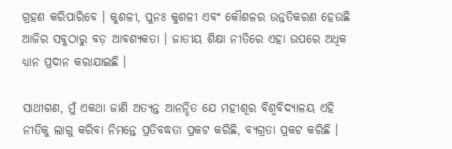ଗ୍ରହଣ କରିପାରିବେ । କୁଶଳୀ, ପୁନଃ କୁଶଳୀ ଏବଂ କୌଶଳର ଉନ୍ନତିକରଣ ହେଉଛି ଆଜିର ସବୁଠାରୁ ବଡ଼ ଆବଶ୍ୟକତା । ଜାତୀୟ ଶିକ୍ଷା ନୀତିରେ ଏହା ଉପରେ ଅଧିକ ଧ୍ୟାନ ପ୍ରଦାନ କରାଯାଇଛି ।

ସାଥୀଗଣ, ମୁଁ ଏକଥା ଜାଣି ଅତ୍ୟନ୍ତ ଆନନ୍ଦିତ ଯେ ମହୀଶୂର ବିଶ୍ୱବିଦ୍ୟାଳୟ ଏହି ନୀତିକୁ ଲାଗୁ କରିବା ନିମନ୍ତେ ପ୍ରତିବଦ୍ଧତା ପ୍ରକଟ କରିଛି, ବ୍ୟଗ୍ରତା ପ୍ରକଟ କରିଛି ।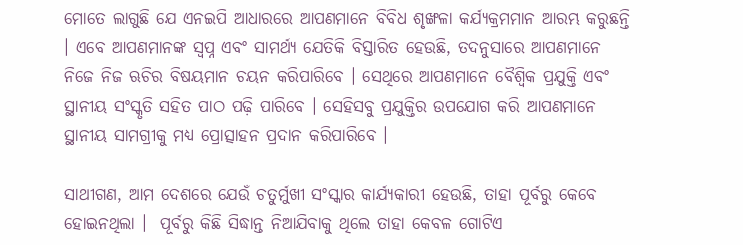ମୋତେ ଲାଗୁଛି ଯେ ଏନଇପି ଆଧାରରେ ଆପଣମାନେ ବିବିଧ ଶୃଙ୍ଖଳା କର୍ଯ୍ୟକ୍ରମମାନ ଆରମ୍ଭ କରୁଛନ୍ତି । ଏବେ ଆପଣମାନଙ୍କ ସ୍ୱପ୍ନ ଏବଂ ସାମର୍ଥ୍ୟ ଯେତିକି ବିସ୍ତାରିତ ହେଉଛି, ତଦନୁସାରେ ଆପଣମାନେ ନିଜେ ନିଜ ଋଚିର ବିଷୟମାନ ଚୟନ କରିପାରିବେ । ସେଥିରେ ଆପଣମାନେ ବୈଶ୍ୱିକ ପ୍ରଯୁକ୍ତି ଏବଂ ସ୍ଥାନୀୟ ସଂସ୍କୃତି ସହିତ ପାଠ ପଢ଼ି ପାରିବେ । ସେହିସବୁ ପ୍ରଯୁକ୍ତିର ଉପଯୋଗ କରି ଆପଣମାନେ ସ୍ଥାନୀୟ ସାମଗ୍ରୀକୁ ମଧ୍ୟ ପ୍ରୋତ୍ସାହନ ପ୍ରଦାନ କରିପାରିବେ ।

ସାଥୀଗଣ, ଆମ ଦେଶରେ ଯେଉଁ ଚତୁର୍ମୁଖୀ ସଂସ୍କାର କାର୍ଯ୍ୟକାରୀ ହେଉଛି, ତାହା ପୂର୍ବରୁ କେବେ ହୋଇନଥିଲା ।  ପୂର୍ବରୁ କିଛି ସିଦ୍ଧାନ୍ତ ନିଆଯିବାକୁ ଥିଲେ ତାହା କେବଳ ଗୋଟିଏ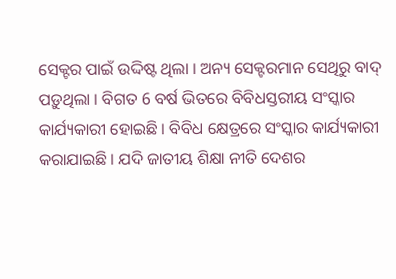ସେକ୍ଟର ପାଇଁ ଉଦ୍ଦିଷ୍ଟ ଥିଲା । ଅନ୍ୟ ସେକ୍ଟରମାନ ସେଥିରୁ ବାଦ୍‌ ପଡ଼ୁଥିଲା । ବିଗତ 6 ବର୍ଷ ଭିତରେ ବିବିଧସ୍ତରୀୟ ସଂସ୍କାର କାର୍ଯ୍ୟକାରୀ ହୋଇଛି । ବିବିଧ କ୍ଷେତ୍ରରେ ସଂସ୍କାର କାର୍ଯ୍ୟକାରୀ କରାଯାଇଛି । ଯଦି ଜାତୀୟ ଶିକ୍ଷା ନୀତି ଦେଶର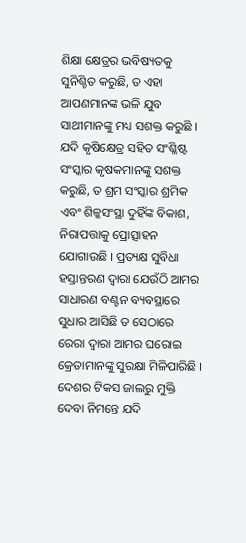ଶିକ୍ଷା କ୍ଷେତ୍ରର ଭବିଷ୍ୟତକୁ ସୁନିଶ୍ଚିତ କରୁଛି, ତ ଏହା ଆପଣମାନଙ୍କ ଭଳି ଯୁବ ସାଥୀମାନଙ୍କୁ ମଧ୍ୟ ସଶକ୍ତ କରୁଛି । ଯଦି କୃଷିକ୍ଷେତ୍ର ସହିତ ସଂଶ୍ଳିଷ୍ଟ ସଂସ୍କାର କୃଷକମାନଙ୍କୁ ସଶକ୍ତ କରୁଛି, ତ ଶ୍ରମ ସଂସ୍କାର ଶ୍ରମିକ ଏବଂ ଶିଳ୍କସଂସ୍ଥା ଦୁହିଁଙ୍କ ବିକାଶ, ନିରାପତ୍ତାକୁ ପ୍ରୋତ୍ସାହନ ଯୋଗାଉଛି । ପ୍ରତ୍ୟକ୍ଷ ସୁବିଧା ହସ୍ତାନ୍ତରଣ ଦ୍ୱାରା ଯେଉଁଠି ଆମର ସାଧାରଣ ବଣ୍ଟନ ବ୍ୟବସ୍ଥାରେ ସୁଧାର ଆସିଛି ତ ସେଠାରେ ରେରା ଦ୍ୱାରା ଆମର ଘରୋଇ କ୍ରେତାମାନଙ୍କୁ ସୁରକ୍ଷା ମିଳିପାରିଛି । ଦେଶର ଟିକସ ଜାଲରୁ ମୁକ୍ତି ଦେବା ନିମନ୍ତେ ଯଦି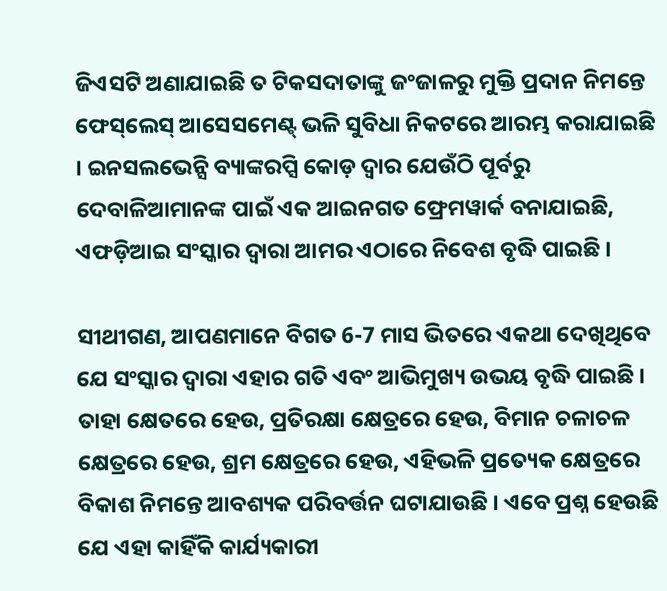ଜିଏସଟି ଅଣାଯାଇଛି ତ ଟିକସଦାତାଙ୍କୁ ଜଂଜାଳରୁ ମୁକ୍ତି ପ୍ରଦାନ ନିମନ୍ତେ ଫେସ୍‌ଲେସ୍‌ ଆସେସମେଣ୍ଟ୍‌ ଭଳି ସୁବିଧା ନିକଟରେ ଆରମ୍ଭ କରାଯାଇଛି । ଇନସଲଭେନ୍ସି ବ୍ୟାଙ୍କରପ୍ସି କୋଡ଼ ଦ୍ୱାର ଯେଉଁଠି ପୂର୍ବରୁ ଦେବାଳିଆମାନଙ୍କ ପାଇଁ ଏକ ଆଇନଗତ ଫ୍ରେମୱାର୍କ ବନାଯାଇଛି, ଏଫଡ଼ିଆଇ ସଂସ୍କାର ଦ୍ୱାରା ଆମର ଏଠାରେ ନିବେଶ ବୃଦ୍ଧି ପାଇଛି ।

ସୀଥୀଗଣ, ଆପଣମାନେ ବିଗତ 6-7 ମାସ ଭିତରେ ଏକଥା ଦେଖିଥିବେ ଯେ ସଂସ୍କାର ଦ୍ୱାରା ଏହାର ଗତି ଏବଂ ଆଭିମୁଖ୍ୟ ଉଭୟ ବୃଦ୍ଧି ପାଇଛି । ତାହା କ୍ଷେତରେ ହେଉ, ପ୍ରତିରକ୍ଷା କ୍ଷେତ୍ରରେ ହେଉ, ବିମାନ ଚଳାଚଳ କ୍ଷେତ୍ରରେ ହେଉ, ଶ୍ରମ କ୍ଷେତ୍ରରେ ହେଉ, ଏହିଭଳି ପ୍ରତ୍ୟେକ କ୍ଷେତ୍ରରେ ବିକାଶ ନିମନ୍ତେ ଆବଶ୍ୟକ ପରିବର୍ତ୍ତନ ଘଟାଯାଉଛି । ଏବେ ପ୍ରଶ୍ନ ହେଉଛି ଯେ ଏହା କାହିଁକି କାର୍ଯ୍ୟକାରୀ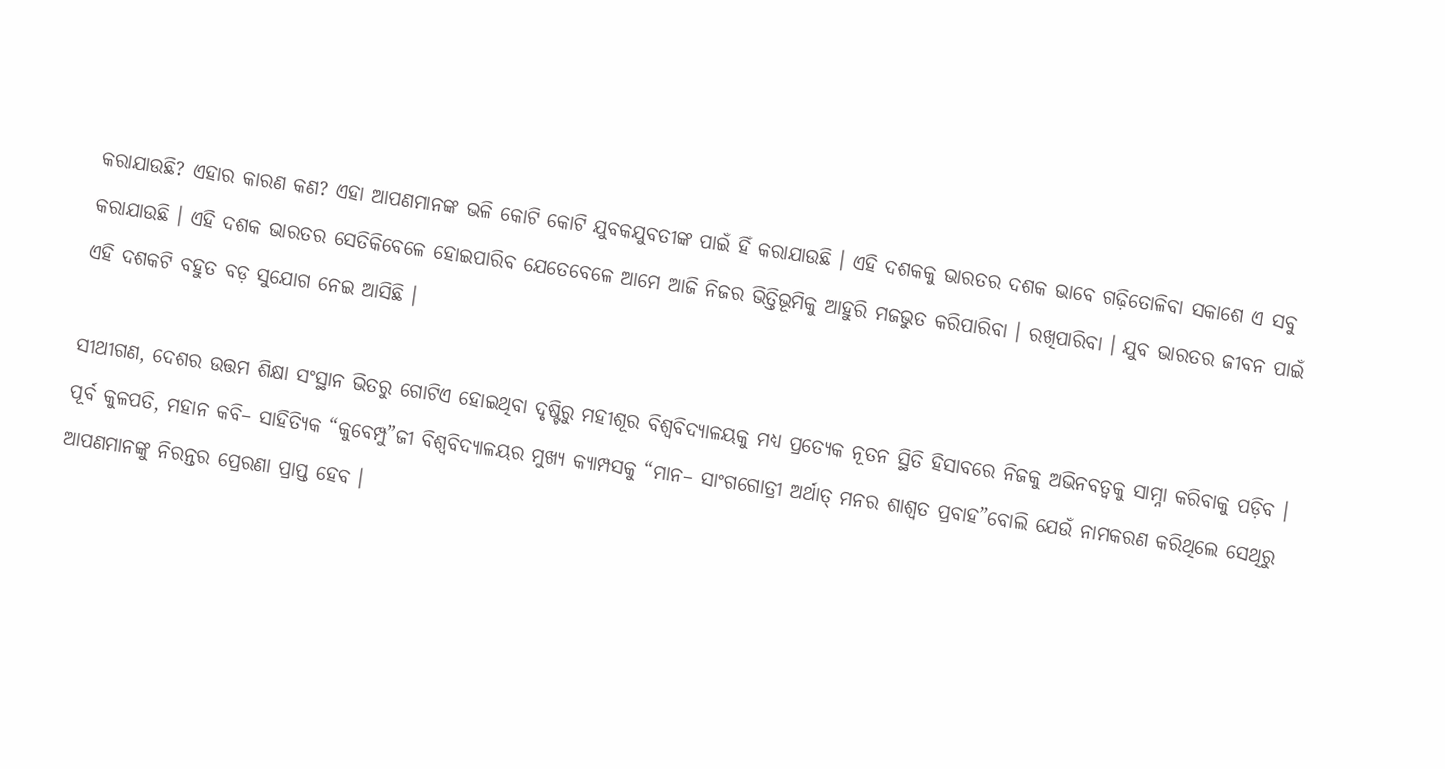କରାଯାଉଛି? ଏହାର କାରଣ କଣ? ଏହା ଆପଣମାନଙ୍କ ଭଳି କୋଟି କୋଟି ଯୁବକଯୁବତୀଙ୍କ ପାଇଁ ହିଁ କରାଯାଉଛି । ଏହି ଦଶକକୁ ଭାରତର ଦଶକ ଭାବେ ଗଢ଼ିତୋଳିବା ସକାଶେ ଏ ସବୁ କରାଯାଉଛି । ଏହି ଦଶକ ଭାରତର ସେତିକିବେଳେ ହୋଇପାରିବ ଯେତେବେଳେ ଆମେ ଆଜି ନିଜର ଭିତ୍ତିଭୂମିକୁ ଆହୁରି ମଜଭୁତ କରିପାରିବା । ରଖିପାରିବା । ଯୁବ ଭାରତର ଜୀବନ ପାଇଁ ଏହି ଦଶକଟି ବହୁତ ବଡ଼ ସୁଯୋଗ ନେଇ ଆସିଛି ।

ସୀଥୀଗଣ, ଦେଶର ଉତ୍ତମ ଶିକ୍ଷା ସଂସ୍ଥାନ ଭିତରୁ ଗୋଟିଏ ହୋଇଥିବା ଦୃଷ୍ଟିରୁ ମହୀଶୂର ବିଶ୍ୱବିଦ୍ୟାଳୟକୁ ମଧ୍ୟ ପ୍ରତ୍ୟେକ ନୂତନ ସ୍ଥିତି ହିସାବରେ ନିଜକୁ ଅଭିନବତ୍ୱକୁ ସାମ୍ନା କରିବାକୁ ପଡ଼ିବ । ପୂର୍ବ କୁଳପତି, ମହାନ କବି– ସାହିତ୍ୟିକ “କୁବେମ୍ପୁ”ଜୀ ବିଶ୍ୱବିଦ୍ୟାଳୟର ମୁଖ୍ୟ କ୍ୟାମ୍ପସକୁ “ମାନ– ସାଂଗଗୋତ୍ରୀ ଅର୍ଥାତ୍‌ ମନର ଶାଶ୍ୱତ ପ୍ରବାହ”ବୋଲି ଯେଉଁ ନାମକରଣ କରିଥିଲେ ସେଥିରୁ ଆପଣମାନଙ୍କୁ ନିରନ୍ତର ପ୍ରେରଣା ପ୍ରାପ୍ତ ହେବ ।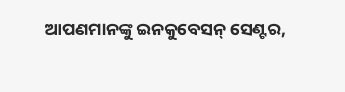ଆପଣମାନଙ୍କୁ ଇନକୁବେସନ୍‌ ସେଣ୍ଟର,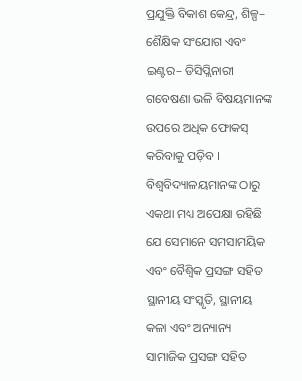ପ୍ରଯୁକ୍ତି ବିକାଶ କେନ୍ଦ୍ର, ଶିଳ୍ପ– ଶୈକ୍ଷିକ ସଂଯୋଗ ଏବଂ ଇଣ୍ଟର– ଡିସିପ୍ଲିନାରୀ ଗବେଷଣା ଭଳି ବିଷୟମାନଙ୍କ ଉପରେ ଅଧିକ ଫୋକସ୍‌ କରିବାକୁ ପଡ଼ିବ । ବିଶ୍ୱବିଦ୍ୟାଳୟମାନଙ୍କ ଠାରୁ ଏକଥା ମଧ୍ୟ ଅପେକ୍ଷା ରହିଛି ଯେ ସେମାନେ ସମସାମୟିକ ଏବଂ ବୈଶ୍ୱିକ ପ୍ରସଙ୍ଗ ସହିତ ସ୍ଥାନୀୟ ସଂସ୍କୃତି, ସ୍ଥାନୀୟ କଳା ଏବଂ ଅନ୍ୟାନ୍ୟ ସାମାଜିକ ପ୍ରସଙ୍ଗ ସହିତ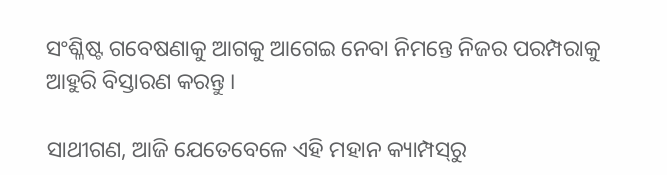ସଂଶ୍ଳିଷ୍ଟ ଗବେଷଣାକୁ ଆଗକୁ ଆଗେଇ ନେବା ନିମନ୍ତେ ନିଜର ପରମ୍ପରାକୁ ଆହୁରି ବିସ୍ତାରଣ କରନ୍ତୁ ।

ସାଥୀଗଣ, ଆଜି ଯେତେବେଳେ ଏହି ମହାନ କ୍ୟାମ୍ପସ୍‌ରୁ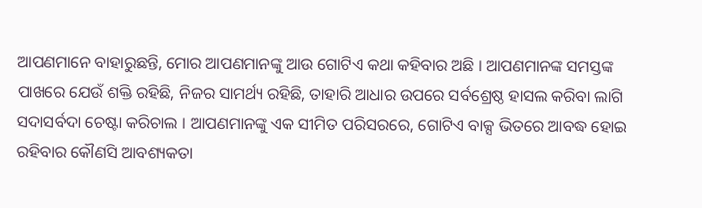ଆପଣମାନେ ବାହାରୁଛନ୍ତି, ମୋର ଆପଣମାନଙ୍କୁ ଆଉ ଗୋଟିଏ କଥା କହିବାର ଅଛି । ଆପଣମାନଙ୍କ ସମସ୍ତଙ୍କ ପାଖରେ ଯେଉଁ ଶକ୍ତି ରହିଛି, ନିଜର ସାମର୍ଥ୍ୟ ରହିଛି, ତାହାରି ଆଧାର ଉପରେ ସର୍ବଶ୍ରେଷ୍ଠ ହାସଲ କରିବା ଲାଗି ସଦାସର୍ବଦା ଚେଷ୍ଟା କରିଚାଲ । ଆପଣମାନଙ୍କୁ ଏକ ସୀମିତ ପରିସରରେ, ଗୋଟିଏ ବାକ୍ସ ଭିତରେ ଆବଦ୍ଧ ହୋଇ ରହିବାର କୌଣସି ଆବଶ୍ୟକତା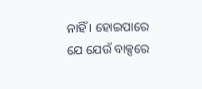ନାହିଁ । ହୋଇପାରେ ଯେ ଯେଉଁ ବାକ୍ସରେ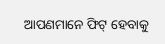ଆପଣମାନେ ଫିଟ୍‌ ହେବାକୁ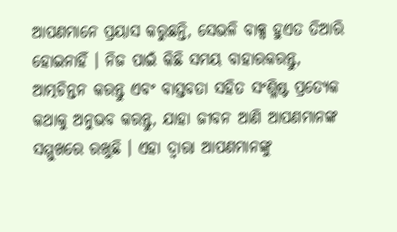ଆପଣମାନେ ପ୍ରୟାସ କରୁଛନ୍ତି, ସେଭଳି ବାକ୍ସ ହୁଏତ ତିଆରି ହୋଇନାହିଁ । ନିଜ ପାଇଁ କିଛି ସମୟ ବାହାରକରନ୍ତୁ, ଆତ୍ମଚିନ୍ତନ କରନ୍ତୁ ଏବଂ ବାସ୍ତବତା ସହିତ ସଂଶ୍ଳିଷ୍ଟ ପ୍ରତ୍ୟେକ କଥାକୁ ଅନୁଭବ କରନ୍ତୁ, ଯାହା ଜୀବନ ଆଣି ଆପଣମାନଙ୍କ ସମ୍ମୁଖରେ ରଖୁଛି । ଏହା ଦ୍ୱାରା ଆପଣମାନଙ୍କୁ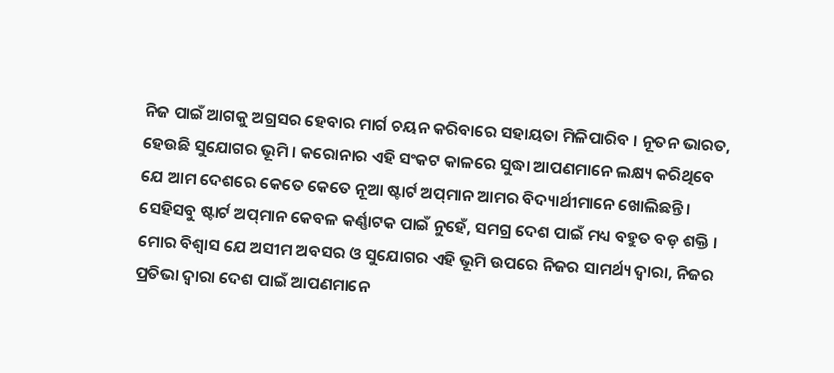ନିଜ ପାଇଁ ଆଗକୁ ଅଗ୍ରସର ହେବାର ମାର୍ଗ ଚୟନ କରିବାରେ ସହାୟତା ମିଳିପାରିବ । ନୂତନ ଭାରତ, ହେଉଛି ସୁଯୋଗର ଭୂମି । କରୋନାର ଏହି ସଂକଟ କାଳରେ ସୁଦ୍ଧା ଆପଣମାନେ ଲକ୍ଷ୍ୟ କରିଥିବେ ଯେ ଆମ ଦେଶରେ କେତେ କେତେ ନୂଆ ଷ୍ଟାର୍ଟ ଅପ୍‌ମାନ ଆମର ବିଦ୍ୟାର୍ଥୀମାନେ ଖୋଲିଛନ୍ତି । ସେହିସବୁ ଷ୍ଟାର୍ଟ ଅପ୍‌ମାନ କେବଳ କର୍ଣ୍ଣାଟକ ପାଇଁ ନୁହେଁ, ସମଗ୍ର ଦେଶ ପାଇଁ ମଧ୍ୟ ବହୁତ ବଡ଼ ଶକ୍ତି । ମୋର ବିଶ୍ୱାସ ଯେ ଅସୀମ ଅବସର ଓ ସୁଯୋଗର ଏହି ଭୂମି ଉପରେ ନିଜର ସାମର୍ଥ୍ୟ ଦ୍ୱାରା, ନିଜର ପ୍ରତିଭା ଦ୍ୱାରା ଦେଶ ପାଇଁ ଆପଣମାନେ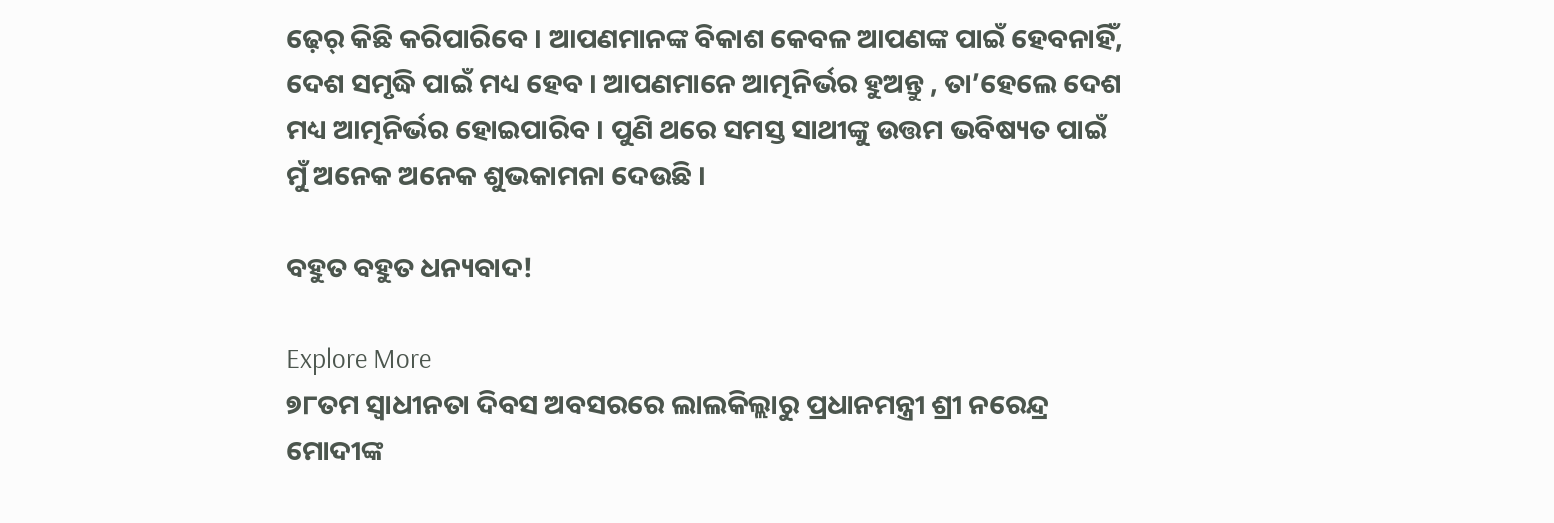ଢ଼େର୍‌ କିଛି କରିପାରିବେ । ଆପଣମାନଙ୍କ ବିକାଶ କେବଳ ଆପଣଙ୍କ ପାଇଁ ହେବନାହିଁ, ଦେଶ ସମୃଦ୍ଧି ପାଇଁ ମଧ୍ୟ ହେବ । ଆପଣମାନେ ଆତ୍ମନିର୍ଭର ହୁଅନ୍ତୁ , ତା’ହେଲେ ଦେଶ ମଧ୍ୟ ଆତ୍ମନିର୍ଭର ହୋଇପାରିବ । ପୁଣି ଥରେ ସମସ୍ତ ସାଥୀଙ୍କୁ ଉତ୍ତମ ଭବିଷ୍ୟତ ପାଇଁ ମୁଁ ଅନେକ ଅନେକ ଶୁଭକାମନା ଦେଉଛି ।

ବହୁତ ବହୁତ ଧନ୍ୟବାଦ!

Explore More
୭୮ତମ ସ୍ୱାଧୀନତା ଦିବସ ଅବସରରେ ଲାଲକିଲ୍ଲାରୁ ପ୍ରଧାନମନ୍ତ୍ରୀ ଶ୍ରୀ ନରେନ୍ଦ୍ର ମୋଦୀଙ୍କ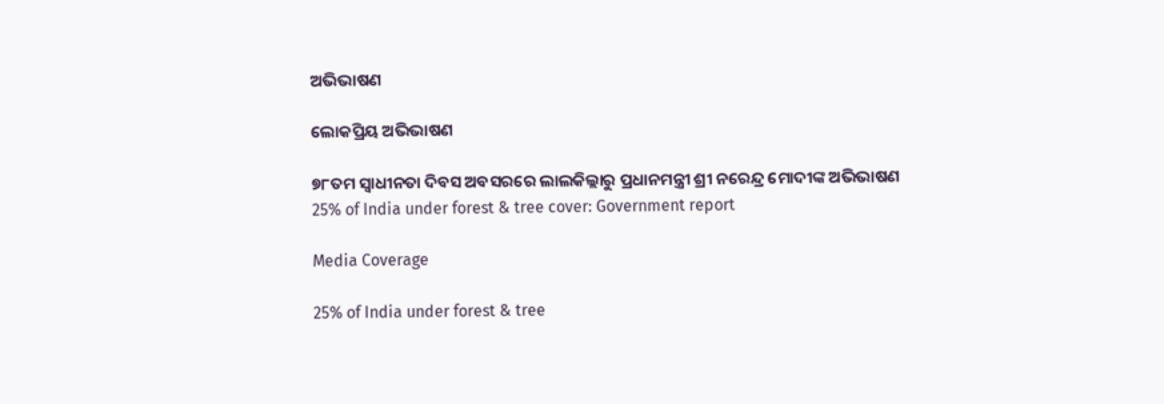ଅଭିଭାଷଣ

ଲୋକପ୍ରିୟ ଅଭିଭାଷଣ

୭୮ତମ ସ୍ୱାଧୀନତା ଦିବସ ଅବସରରେ ଲାଲକିଲ୍ଲାରୁ ପ୍ରଧାନମନ୍ତ୍ରୀ ଶ୍ରୀ ନରେନ୍ଦ୍ର ମୋଦୀଙ୍କ ଅଭିଭାଷଣ
25% of India under forest & tree cover: Government report

Media Coverage

25% of India under forest & tree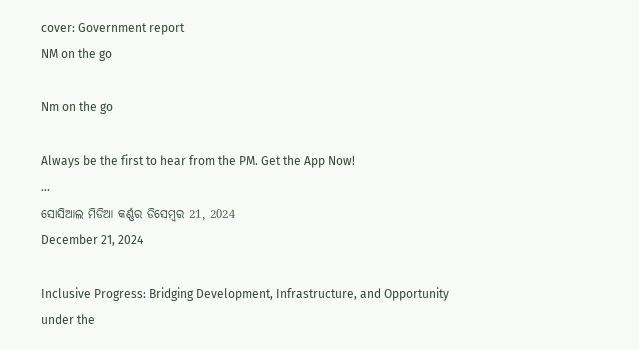cover: Government report
NM on the go

Nm on the go

Always be the first to hear from the PM. Get the App Now!
...
ସୋସିଆଲ ମିଡିଆ କର୍ଣ୍ଣର ଡିସେମ୍ବର 21, 2024
December 21, 2024

Inclusive Progress: Bridging Development, Infrastructure, and Opportunity under the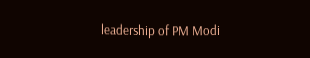leadership of PM Modi